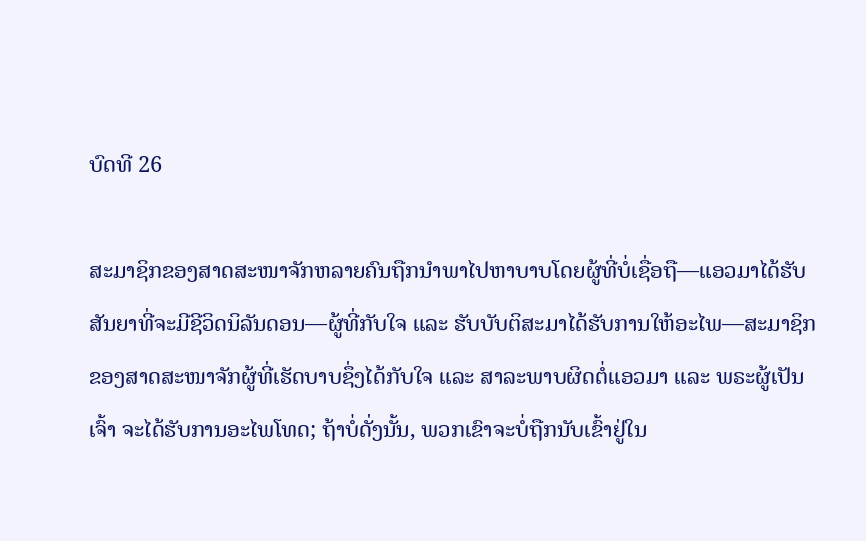ບົດທີ 26

ສະມາຊິກຂອງສາດສະໜາຈັກຫລາຍຄົນຖືກນຳພາໄປຫາບາບໂດຍຜູ້ທີ່ບໍ່ເຊື່ອຖື—ແອວມາໄດ້ຮັບສັນຍາທີ່ຈະມີຊີວິດນິລັນດອນ—ຜູ້ທີ່ກັບໃຈ ແລະ ຮັບບັບຕິສະມາໄດ້ຮັບການໃຫ້ອະໄພ—ສະມາຊິກຂອງສາດສະໜາຈັກຜູ້ທີ່ເຮັດບາບຊຶ່ງໄດ້ກັບໃຈ ແລະ ສາລະພາບຜິດຕໍ່ແອວມາ ແລະ ພຣະຜູ້ເປັນເຈົ້າ ຈະໄດ້ຮັບການອະໄພໂທດ; ຖ້າບໍ່ດັ່ງນັ້ນ, ພວກເຂົາຈະບໍ່ຖືກນັບເຂົ້າຢູ່ໃນ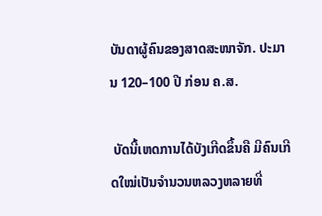ບັນດາຜູ້ຄົນຂອງສາດສະໜາຈັກ. ປະມານ 120–100 ປີ ກ່ອນ ຄ.ສ.

 ບັດນີ້ເຫດການໄດ້ບັງເກີດຂຶ້ນຄື ມີຄົນເກີດໃໝ່ເປັນຈຳນວນຫລວງຫລາຍທີ່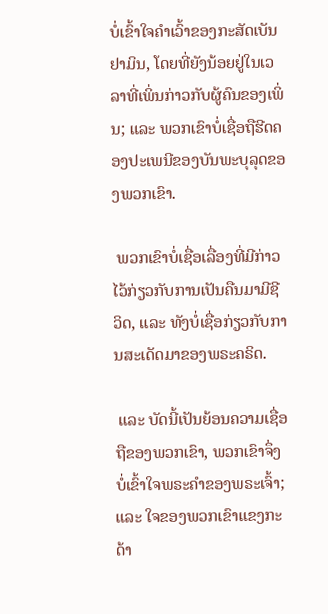ບໍ່ເຂົ້າໃຈຄຳເວົ້າຂອງກະສັດເບັນຢາມິນ, ໂດຍທີ່ຍັງນ້ອຍຢູ່ໃນເວລາທີ່ເພິ່ນກ່າວກັບຜູ້ຄົນຂອງເພິ່ນ; ແລະ ພວກເຂົາບໍ່ເຊື່ອຖືຮີດຄອງປະເພນີຂອງບັນພະບຸລຸດຂອງພວກເຂົາ.

 ພວກເຂົາບໍ່ເຊື່ອເລື່ອງທີ່ມີກ່າວໄວ້ກ່ຽວກັບການເປັນຄືນມາມີຊີວິດ, ແລະ ທັງບໍ່ເຊື່ອກ່ຽວກັບການສະເດັດມາຂອງພຣະຄຣິດ.

 ແລະ ບັດນີ້ເປັນຍ້ອນຄວາມເຊື່ອຖືຂອງພວກເຂົາ, ພວກເຂົາຈຶ່ງບໍ່ເຂົ້າໃຈພຣະຄຳຂອງພຣະເຈົ້າ; ແລະ ໃຈຂອງພວກເຂົາແຂງກະດ້າ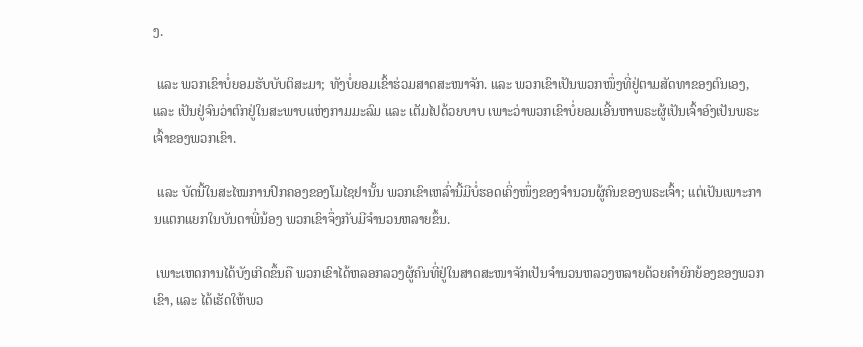ງ.

 ແລະ ພວກເຂົາບໍ່ຍອມຮັບບັບຕິສະມາ; ທັງບໍ່ຍອມເຂົ້າຮ່ວມສາດສະໜາຈັກ. ແລະ ພວກເຂົາເປັນພວກໜຶ່ງທີ່ຢູ່ຕາມສັດທາຂອງຕົນເອງ, ແລະ ເປັນຢູ່ຈົນວ່າຕົກຢູ່ໃນສະພາບແຫ່ງກາມມະລົມ ແລະ ເຕັມໄປດ້ວຍບາບ ເພາະວ່າພວກເຂົາບໍ່ຍອມເອີ້ນຫາພຣະຜູ້ເປັນເຈົ້າອົງເປັນພຣະເຈົ້າຂອງພວກເຂົາ.

 ແລະ ບັດນີ້ໃນສະໄໝການປົກຄອງຂອງໂມໄຊຢານັ້ນ ພວກເຂົາເຫລົ່ານີ້ມີບໍ່ຮອດເຄິ່ງໜຶ່ງຂອງຈຳນວນຜູ້ຄົນຂອງພຣະເຈົ້າ; ແຕ່ເປັນເພາະການແຕກແຍກໃນບັນດາພີ່ນ້ອງ ພວກເຂົາຈຶ່ງກັບມີຈຳນວນຫລາຍຂຶ້ນ.

 ເພາະເຫດການໄດ້ບັງເກີດຂຶ້ນຄື ພວກເຂົາໄດ້ຫລອກລວງຜູ້ຄົນທີ່ຢູ່ໃນສາດສະໜາຈັກເປັນຈຳນວນຫລວງຫລາຍດ້ວຍຄຳຍົກຍ້ອງຂອງພວກເຂົາ, ແລະ ໄດ້ເຮັດໃຫ້ພວ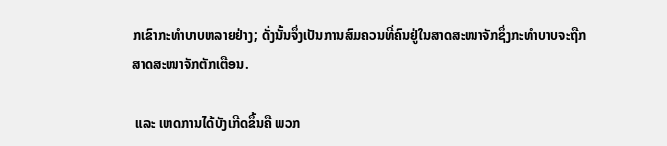ກເຂົາກະທຳບາບຫລາຍຢ່າງ; ດັ່ງນັ້ນຈຶ່ງເປັນການສົມຄວນທີ່ຄົນຢູ່ໃນສາດສະໜາຈັກຊຶ່ງກະທຳບາບຈະຖືກສາດສະໜາຈັກຕັກເຕືອນ.

 ແລະ ເຫດການໄດ້ບັງເກີດຂຶ້ນຄື ພວກ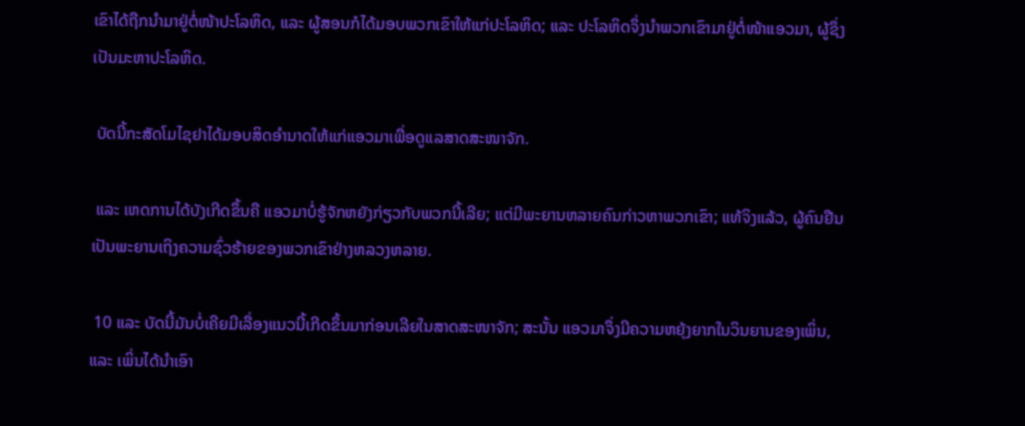ເຂົາໄດ້ຖືກນຳມາຢູ່ຕໍ່ໜ້າປະໂລຫິດ, ແລະ ຜູ້ສອນກໍໄດ້ມອບພວກເຂົາໃຫ້ແກ່ປະໂລຫິດ; ແລະ ປະໂລຫິດຈຶ່ງນຳພວກເຂົາມາຢູ່ຕໍ່ໜ້າແອວມາ, ຜູ້ຊຶ່ງເປັນມະຫາປະໂລຫິດ.

 ບັດນີ້ກະສັດໂມໄຊຢາໄດ້ມອບສິດອຳນາດໃຫ້ແກ່ແອວມາເພື່ອດູແລສາດສະໜາຈັກ.

 ແລະ ເຫດການໄດ້ບັງເກີດຂຶ້ນຄື ແອວມາບໍ່ຮູ້ຈັກຫຍັງກ່ຽວກັບພວກນີ້ເລີຍ; ແຕ່ມີພະຍານຫລາຍຄົນກ່າວຫາພວກເຂົາ; ແທ້ຈິງແລ້ວ, ຜູ້ຄົນຢືນເປັນພະຍານເຖິງຄວາມຊົ່ວຮ້າຍຂອງພວກເຂົາຢ່າງຫລວງຫລາຍ.

 10 ແລະ ບັດນີ້ມັນບໍ່ເຄີຍມີເລື່ອງແນວນີ້ເກີດຂຶ້ນມາກ່ອນເລີຍໃນສາດສະໜາຈັກ; ສະນັ້ນ ແອວມາຈຶ່ງມີຄວາມຫຍຸ້ງຍາກໃນວິນຍານຂອງເພິ່ນ, ແລະ ເພິ່ນໄດ້ນຳເອົາ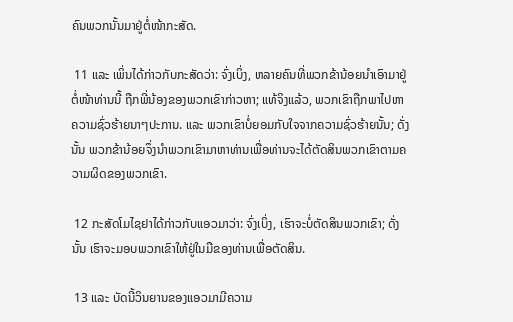ຄົນພວກນັ້ນມາຢູ່ຕໍ່ໜ້າກະສັດ.

 11 ແລະ ເພິ່ນໄດ້ກ່າວກັບກະສັດວ່າ: ຈົ່ງເບິ່ງ, ຫລາຍຄົນທີ່ພວກຂ້ານ້ອຍນຳເອົາມາຢູ່ຕໍ່ໜ້າທ່ານນີ້ ຖືກພີ່ນ້ອງຂອງພວກເຂົາກ່າວຫາ; ແທ້ຈິງແລ້ວ, ພວກເຂົາຖືກພາໄປຫາຄວາມຊົ່ວຮ້າຍນາໆປະການ. ແລະ ພວກເຂົາບໍ່ຍອມກັບໃຈຈາກຄວາມຊົ່ວຮ້າຍນັ້ນ; ດັ່ງນັ້ນ ພວກຂ້ານ້ອຍຈຶ່ງນຳພວກເຂົາມາຫາທ່ານເພື່ອທ່ານຈະໄດ້ຕັດສິນພວກເຂົາຕາມຄວາມຜິດຂອງພວກເຂົາ.

 12 ກະສັດໂມໄຊຢາໄດ້ກ່າວກັບແອວມາວ່າ: ຈົ່ງເບິ່ງ, ເຮົາຈະບໍ່ຕັດສິນພວກເຂົາ; ດັ່ງນັ້ນ ເຮົາຈະມອບພວກເຂົາໃຫ້ຢູ່ໃນມືຂອງທ່ານເພື່ອຕັດສິນ.

 13 ແລະ ບັດນີ້ວິນຍານຂອງແອວມາມີຄວາມ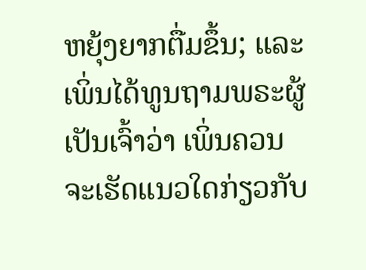ຫຍຸ້ງຍາກຕື່ມຂຶ້ນ; ແລະ ເພິ່ນໄດ້ທູນຖາມພຣະຜູ້ເປັນເຈົ້າວ່າ ເພິ່ນຄວນຈະເຮັດແນວໃດກ່ຽວກັບ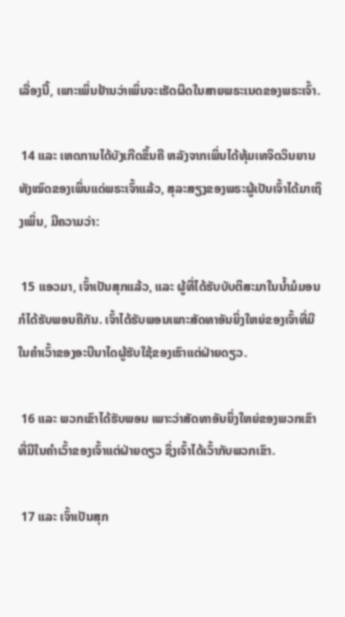ເລື່ອງນີ້, ເພາະເພິ່ນຢ້ານວ່າເພິ່ນຈະເຮັດຜິດໃນສາຍພຣະເນດຂອງພຣະເຈົ້າ.

 14 ແລະ ເຫດການໄດ້ບັງເກີດຂຶ້ນຄື ຫລັງຈາກເພິ່ນໄດ້ທຸ້ມເທຈິດວິນຍານທັງໝົດຂອງເພິ່ນແດ່ພຣະເຈົ້າແລ້ວ, ສຸລະສຽງຂອງພຣະຜູ້ເປັນເຈົ້າໄດ້ມາເຖິງເພິ່ນ, ມີຄວາມວ່າ:

 15 ແອວມາ, ເຈົ້າເປັນສຸກແລ້ວ, ແລະ ຜູ້ທີ່ໄດ້ຮັບບັບຕິສະມາໃນນ້ຳມໍມອນກໍໄດ້ຮັບພອນຄືກັນ. ເຈົ້າໄດ້ຮັບພອນເພາະສັດທາອັນຍິ່ງໃຫຍ່ຂອງເຈົ້າທີ່ມີໃນຄຳເວົ້າຂອງອະບີນາໄດຜູ້ຮັບໃຊ້ຂອງເຮົາແຕ່ຝ່າຍດຽວ.

 16 ແລະ ພວກເຂົາໄດ້ຮັບພອນ ເພາະວ່າສັດທາອັນຍິ່ງໃຫຍ່ຂອງພວກເຂົາທີ່ມີໃນຄຳເວົ້າຂອງເຈົ້າແຕ່ຝ່າຍດຽວ ຊຶ່ງເຈົ້າໄດ້ເວົ້າກັບພວກເຂົາ.

 17 ແລະ ເຈົ້າເປັນສຸກ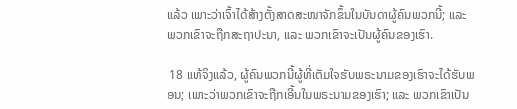ແລ້ວ ເພາະວ່າເຈົ້າໄດ້ສ້າງຕັ້ງສາດສະໜາຈັກຂຶ້ນໃນບັນດາຜູ້ຄົນພວກນີ້; ແລະ ພວກເຂົາຈະຖືກສະຖາປະນາ, ແລະ ພວກເຂົາຈະເປັນຜູ້ຄົນຂອງເຮົາ.

 18 ແທ້ຈິງແລ້ວ, ຜູ້ຄົນພວກນີ້ຜູ້ທີ່ເຕັມໃຈຮັບພຣະນາມຂອງເຮົາຈະໄດ້ຮັບພອນ; ເພາະວ່າພວກເຂົາຈະຖືກເອີ້ນໃນພຣະນາມຂອງເຮົາ; ແລະ ພວກເຂົາເປັນ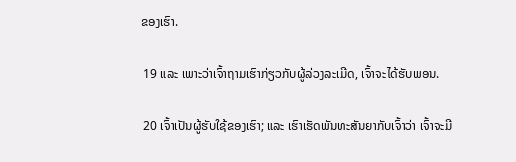ຂອງເຮົາ.

 19 ແລະ ເພາະວ່າເຈົ້າຖາມເຮົາກ່ຽວກັບຜູ້ລ່ວງລະເມີດ, ເຈົ້າຈະໄດ້ຮັບພອນ.

 20 ເຈົ້າເປັນຜູ້ຮັບໃຊ້ຂອງເຮົາ; ແລະ ເຮົາເຮັດພັນທະສັນຍາກັບເຈົ້າວ່າ ເຈົ້າຈະມີ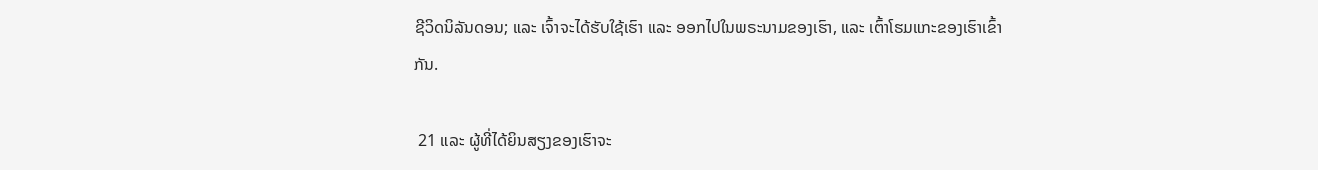ຊີວິດນິລັນດອນ; ແລະ ເຈົ້າຈະໄດ້ຮັບໃຊ້ເຮົາ ແລະ ອອກໄປໃນພຣະນາມຂອງເຮົາ, ແລະ ເຕົ້າໂຮມແກະຂອງເຮົາເຂົ້າກັນ.

 21 ແລະ ຜູ້ທີ່ໄດ້ຍິນສຽງຂອງເຮົາຈະ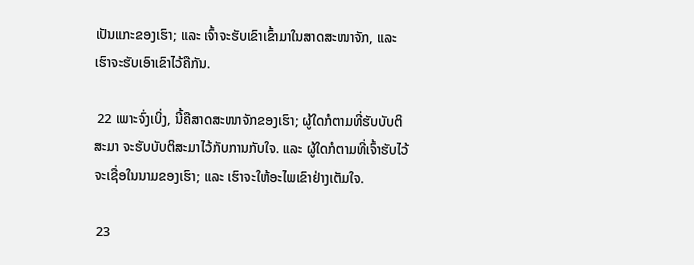ເປັນແກະຂອງເຮົາ; ແລະ ເຈົ້າຈະຮັບເຂົາເຂົ້າມາໃນສາດສະໜາຈັກ, ແລະ ເຮົາຈະຮັບເອົາເຂົາໄວ້ຄືກັນ.

 22 ເພາະຈົ່ງເບິ່ງ, ນີ້ຄືສາດສະໜາຈັກຂອງເຮົາ; ຜູ້ໃດກໍຕາມທີ່ຮັບບັບຕິສະມາ ຈະຮັບບັບຕິສະມາໄວ້ກັບການກັບໃຈ. ແລະ ຜູ້ໃດກໍຕາມທີ່ເຈົ້າຮັບໄວ້ຈະເຊື່ອໃນນາມຂອງເຮົາ; ແລະ ເຮົາຈະໃຫ້ອະໄພເຂົາຢ່າງເຕັມໃຈ.

 23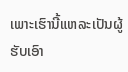ເພາະເຮົານີ້ແຫລະເປັນຜູ້ຮັບເອົາ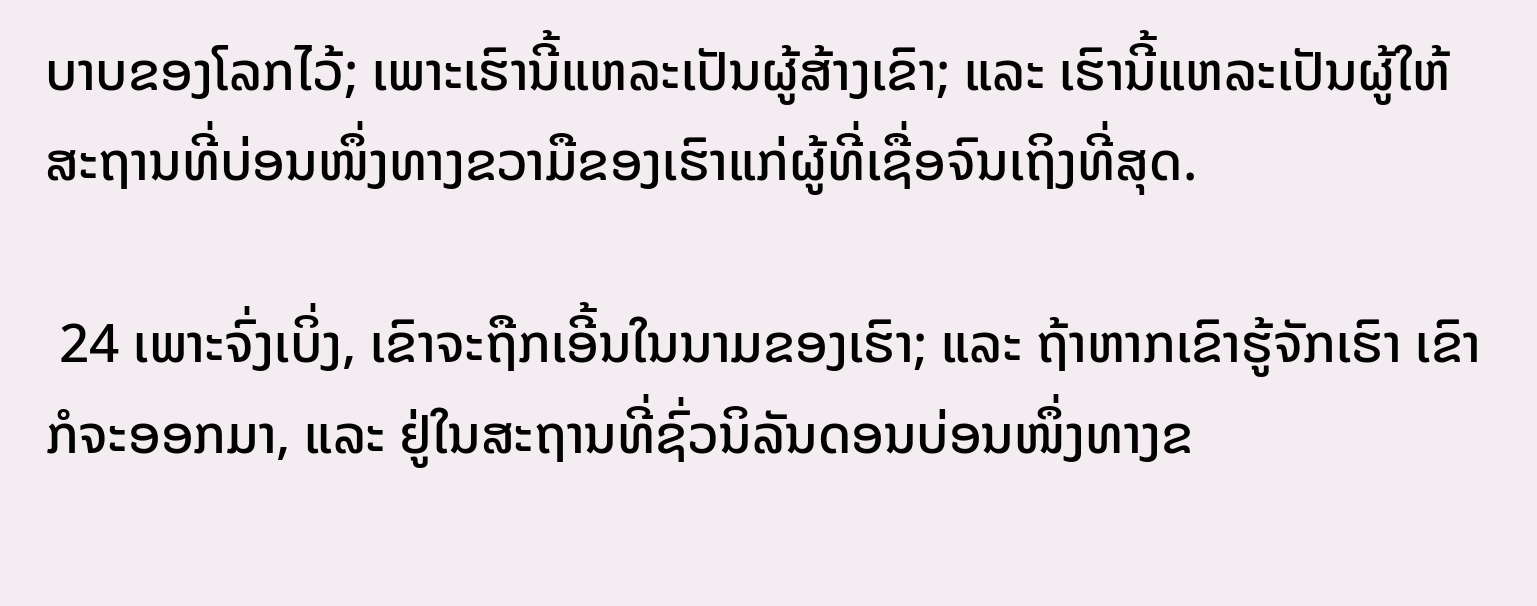ບາບຂອງໂລກໄວ້; ເພາະເຮົານີ້ແຫລະເປັນຜູ້ສ້າງເຂົາ; ແລະ ເຮົານີ້ແຫລະເປັນຜູ້ໃຫ້ສະຖານທີ່ບ່ອນໜຶ່ງທາງຂວາມືຂອງເຮົາແກ່ຜູ້ທີ່ເຊື່ອຈົນເຖິງທີ່ສຸດ.

 24 ເພາະຈົ່ງເບິ່ງ, ເຂົາຈະຖືກເອີ້ນໃນນາມຂອງເຮົາ; ແລະ ຖ້າຫາກເຂົາຮູ້ຈັກເຮົາ ເຂົາກໍຈະອອກມາ, ແລະ ຢູ່ໃນສະຖານທີ່ຊົ່ວນິລັນດອນບ່ອນໜຶ່ງທາງຂ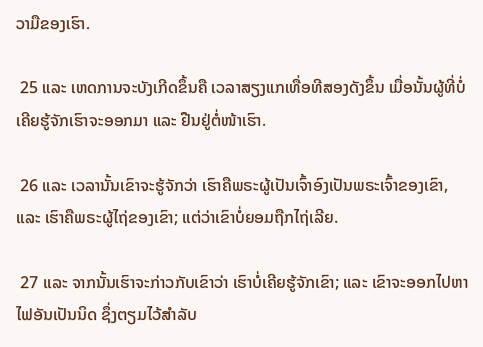ວາມືຂອງເຮົາ.

 25 ແລະ ເຫດການຈະບັງເກີດຂຶ້ນຄື ເວລາສຽງແກເທື່ອທີສອງດັງຂຶ້ນ ເມື່ອນັ້ນຜູ້ທີ່ບໍ່ເຄີຍຮູ້ຈັກເຮົາຈະອອກມາ ແລະ ຢືນຢູ່ຕໍ່ໜ້າເຮົາ.

 26 ແລະ ເວລານັ້ນເຂົາຈະຮູ້ຈັກວ່າ ເຮົາຄືພຣະຜູ້ເປັນເຈົ້າອົງເປັນພຣະເຈົ້າຂອງເຂົາ, ແລະ ເຮົາຄືພຣະຜູ້ໄຖ່ຂອງເຂົາ; ແຕ່ວ່າເຂົາບໍ່ຍອມຖືກໄຖ່ເລີຍ.

 27 ແລະ ຈາກນັ້ນເຮົາຈະກ່າວກັບເຂົາວ່າ ເຮົາບໍ່ເຄີຍຮູ້ຈັກເຂົາ; ແລະ ເຂົາຈະອອກໄປຫາໄຟອັນເປັນນິດ ຊຶ່ງຕຽມໄວ້ສຳລັບ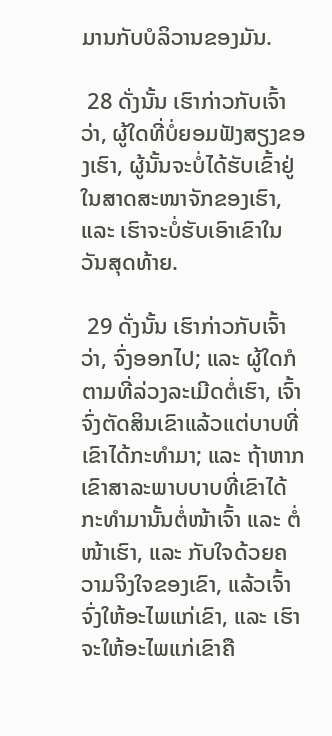ມານກັບບໍລິວານຂອງມັນ.

 28 ດັ່ງນັ້ນ ເຮົາກ່າວກັບເຈົ້າວ່າ, ຜູ້ໃດທີ່ບໍ່ຍອມຟັງສຽງຂອງເຮົາ, ຜູ້ນັ້ນຈະບໍ່ໄດ້ຮັບເຂົ້າຢູ່ໃນສາດສະໜາຈັກຂອງເຮົາ, ແລະ ເຮົາຈະບໍ່ຮັບເອົາເຂົາໃນວັນສຸດທ້າຍ.

 29 ດັ່ງນັ້ນ ເຮົາກ່າວກັບເຈົ້າວ່າ, ຈົ່ງອອກໄປ; ແລະ ຜູ້ໃດກໍຕາມທີ່ລ່ວງລະເມີດຕໍ່ເຮົາ, ເຈົ້າຈົ່ງຕັດສິນເຂົາແລ້ວແຕ່ບາບທີ່ເຂົາໄດ້ກະທຳມາ; ແລະ ຖ້າຫາກເຂົາສາລະພາບບາບທີ່ເຂົາໄດ້ກະທຳມານັ້ນຕໍ່ໜ້າເຈົ້າ ແລະ ຕໍ່ໜ້າເຮົາ, ແລະ ກັບໃຈດ້ວຍຄວາມຈິງໃຈຂອງເຂົາ, ແລ້ວເຈົ້າຈົ່ງໃຫ້ອະໄພແກ່ເຂົາ, ແລະ ເຮົາຈະໃຫ້ອະໄພແກ່ເຂົາຄື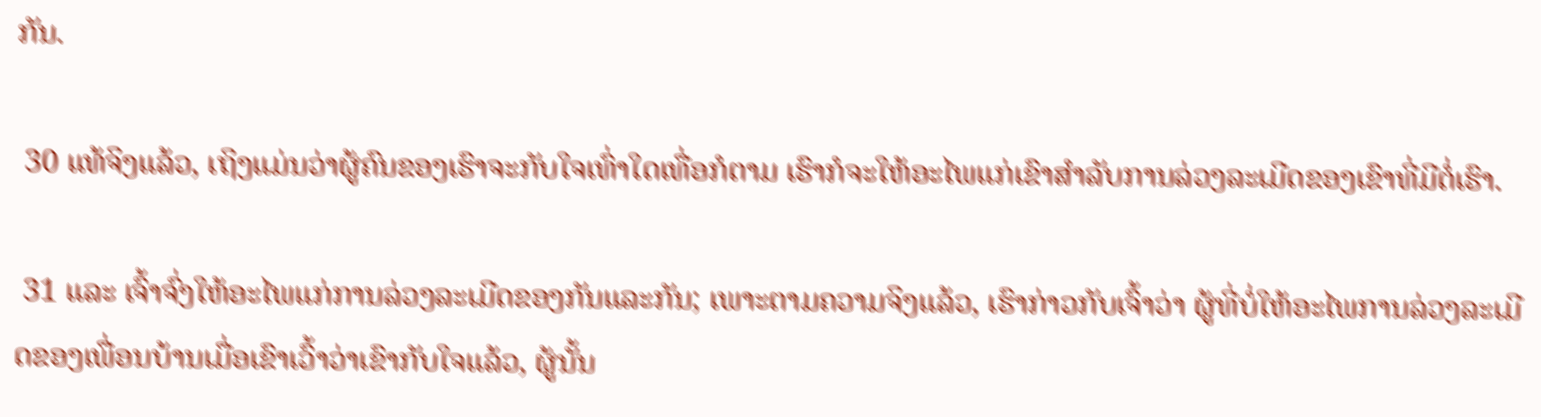ກັນ.

 30 ແທ້ຈິງແລ້ວ, ເຖິງແມ່ນວ່າຜູ້ຄົນຂອງເຮົາຈະກັບໃຈເທົ່າໃດເທື່ອກໍຕາມ ເຮົາກໍຈະໃຫ້ອະໄພແກ່ເຂົາສຳລັບການລ່ວງລະເມີດຂອງເຂົາທີ່ມີຕໍ່ເຮົາ.

 31 ແລະ ເຈົ້າຈົ່ງໃຫ້ອະໄພແກ່ການລ່ວງລະເມີດຂອງກັນແລະກັນ; ເພາະຕາມຄວາມຈິງແລ້ວ, ເຮົາກ່າວກັບເຈົ້າວ່າ ຜູ້ທີ່ບໍ່ໃຫ້ອະໄພການລ່ວງລະເມີດຂອງເພື່ອນບ້ານເມື່ອເຂົາເວົ້າວ່າເຂົາກັບໃຈແລ້ວ, ຜູ້ນັ້ນ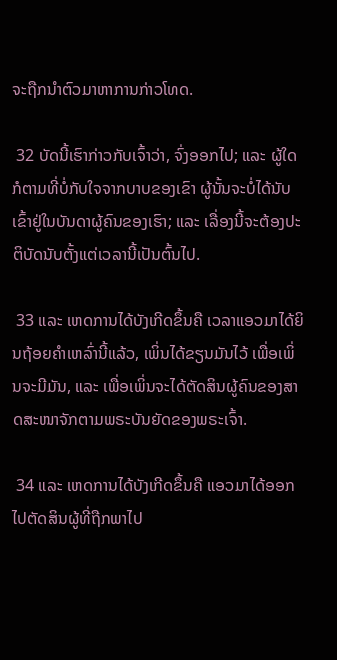ຈະຖືກນຳຕົວມາຫາການກ່າວໂທດ.

 32 ບັດນີ້ເຮົາກ່າວກັບເຈົ້າວ່າ, ຈົ່ງອອກໄປ; ແລະ ຜູ້ໃດກໍຕາມທີ່ບໍ່ກັບໃຈຈາກບາບຂອງເຂົາ ຜູ້ນັ້ນຈະບໍ່ໄດ້ນັບເຂົ້າຢູ່ໃນບັນດາຜູ້ຄົນຂອງເຮົາ; ແລະ ເລື່ອງນີ້ຈະຕ້ອງປະຕິບັດນັບຕັ້ງແຕ່ເວລານີ້ເປັນຕົ້ນໄປ.

 33 ແລະ ເຫດການໄດ້ບັງເກີດຂຶ້ນຄື ເວລາແອວມາໄດ້ຍິນຖ້ອຍຄຳເຫລົ່ານີ້ແລ້ວ, ເພິ່ນໄດ້ຂຽນມັນໄວ້ ເພື່ອເພິ່ນຈະມີມັນ, ແລະ ເພື່ອເພິ່ນຈະໄດ້ຕັດສິນຜູ້ຄົນຂອງສາດສະໜາຈັກຕາມພຣະບັນຍັດຂອງພຣະເຈົ້າ.

 34 ແລະ ເຫດການໄດ້ບັງເກີດຂຶ້ນຄື ແອວມາໄດ້ອອກໄປຕັດສິນຜູ້ທີ່ຖືກພາໄປ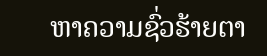ຫາຄວາມຊົ່ວຮ້າຍຕາ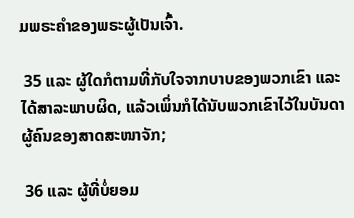ມພຣະຄຳຂອງພຣະຜູ້ເປັນເຈົ້າ.

 35 ແລະ ຜູ້ໃດກໍຕາມທີ່ກັບໃຈຈາກບາບຂອງພວກເຂົາ ແລະ ໄດ້ສາລະພາບຜິດ, ແລ້ວເພິ່ນກໍໄດ້ນັບພວກເຂົາໄວ້ໃນບັນດາຜູ້ຄົນຂອງສາດສະໜາຈັກ;

 36 ແລະ ຜູ້ທີ່ບໍ່ຍອມ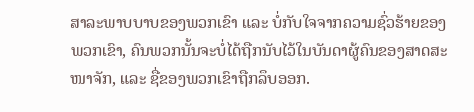ສາລະພາບບາບຂອງພວກເຂົາ ແລະ ບໍ່ກັບໃຈຈາກຄວາມຊົ່ວຮ້າຍຂອງພວກເຂົາ, ຄົນພວກນັ້ນຈະບໍ່ໄດ້ຖືກນັບໄວ້ໃນບັນດາຜູ້ຄົນຂອງສາດສະໜາຈັກ, ແລະ ຊື່ຂອງພວກເຂົາຖືກລຶບອອກ.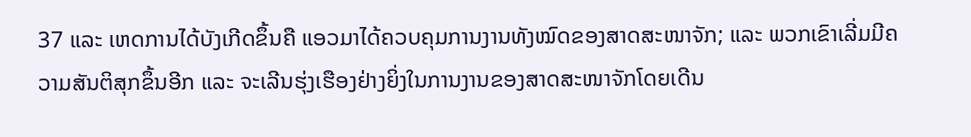37 ແລະ ເຫດການໄດ້ບັງເກີດຂຶ້ນຄື ແອວມາໄດ້ຄວບຄຸມການງານທັງໝົດຂອງສາດສະໜາຈັກ; ແລະ ພວກເຂົາເລີ່ມມີຄວາມສັນຕິສຸກຂຶ້ນອີກ ແລະ ຈະເລີນຮຸ່ງເຮືອງຢ່າງຍິ່ງໃນການງານຂອງສາດສະໜາຈັກໂດຍເດີນ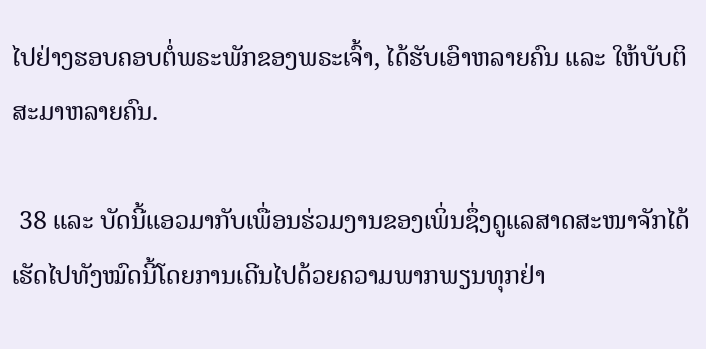ໄປຢ່າງຮອບຄອບຕໍ່ພຣະພັກຂອງພຣະເຈົ້າ, ໄດ້ຮັບເອົາຫລາຍຄົນ ແລະ ໃຫ້ບັບຕິສະມາຫລາຍຄົນ.

 38 ແລະ ບັດນີ້ແອວມາກັບເພື່ອນຮ່ວມງານຂອງເພິ່ນຊຶ່ງດູແລສາດສະໜາຈັກໄດ້ເຮັດໄປທັງໝົດນີ້ໂດຍການເດີນໄປດ້ວຍຄວາມພາກພຽນທຸກຢ່າ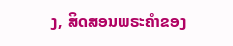ງ, ສິດສອນພຣະຄຳຂອງ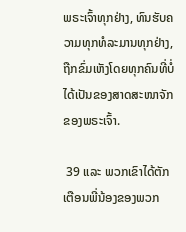ພຣະເຈົ້າທຸກຢ່າງ, ທົນຮັບຄວາມທຸກທໍລະມານທຸກຢ່າງ, ຖືກຂົ່ມເຫັງໂດຍທຸກຄົນທີ່ບໍ່ໄດ້ເປັນຂອງສາດສະໜາຈັກຂອງພຣະເຈົ້າ.

 39 ແລະ ພວກເຂົາໄດ້ຕັກເຕືອນພີ່ນ້ອງຂອງພວກ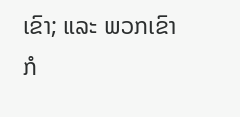ເຂົາ; ແລະ ພວກເຂົາກໍ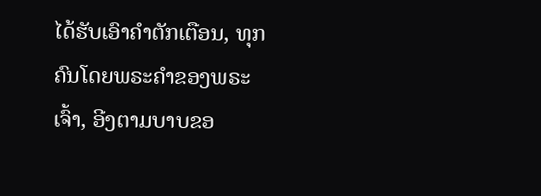ໄດ້ຮັບເອົາຄຳຕັກເຕືອນ, ທຸກຄົນໂດຍພຣະຄຳຂອງພຣະເຈົ້າ, ອີງຕາມບາບຂອ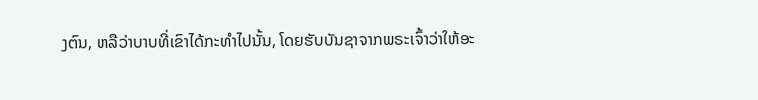ງຕົນ, ຫລືວ່າບາບທີ່ເຂົາໄດ້ກະທຳໄປນັ້ນ, ໂດຍຮັບບັນຊາຈາກພຣະເຈົ້າວ່າໃຫ້ອະ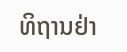ທິຖານຢ່າ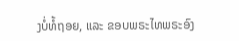ງບໍ່ທໍ້ຖອຍ, ແລະ ຂອບພຣະໄທພຣະອົງ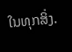ໃນທຸກສິ່ງ.